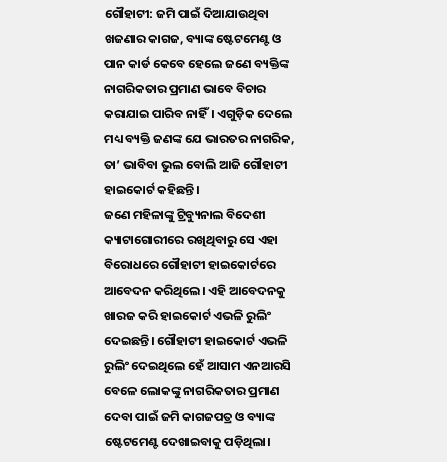ଗୌହାଟୀ: ଜମି ପାଇଁ ଦିଆଯାଉଥିବା ଖଜଣାର କାଗଜ, ବ୍ୟାଙ୍କ ଷ୍ଟେଟମେଣ୍ଟ ଓ ପାନ କାର୍ଡ କେବେ ହେଲେ ଜଣେ ବ୍ୟକ୍ତିଙ୍କ ନାଗରିକତାର ପ୍ରମାଣ ଭାବେ ବିଚାର କରାଯାଇ ପାରିବ ନାହିଁ। ଏଗୁଡ଼ିକ ଦେଲେ ମଧ୍ୟ ବ୍ୟକ୍ତି ଜଣଙ୍କ ଯେ ଭାରତର ନାଗରିକ, ତା’ ଭାବିବା ଭୁଲ ବୋଲି ଆଜି ଗୌହାଟୀ ହାଇକୋର୍ଟ କହିଛନ୍ତି।
ଜଣେ ମହିଳାଙ୍କୁ ଟ୍ରିବ୍ୟୁନାଲ ବିଦେଶୀ କ୍ୟାଟାଗୋରୀରେ ରଖିଥିବାରୁ ସେ ଏହା ବିରୋଧରେ ଗୌହାଟୀ ହାଇକୋର୍ଟରେ ଆବେଦନ କରିଥିଲେ। ଏହି ଆବେଦନକୁ ଖାରଜ କରି ହାଇକୋର୍ଟ ଏଭଳି ରୁଲିଂ ଦେଇଛନ୍ତି। ଗୌହାଟୀ ହାଇକୋର୍ଟ ଏଭଳି ରୁଲିଂ ଦେଇଥିଲେ ହେଁ ଆସାମ ଏନଆରସି ବେଳେ ଲୋକଙ୍କୁ ନାଗରିକତାର ପ୍ରମାଣ ଦେବା ପାଇଁ ଜମି କାଗଜପତ୍ର ଓ ବ୍ୟାଙ୍କ ଷ୍ଟେଟମେଣ୍ଟ ଦେଖାଇବାକୁ ପଡ଼ିଥିଲା।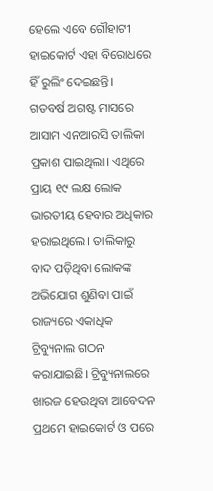ହେଲେ ଏବେ ଗୌହାଟୀ ହାଇକୋର୍ଟ ଏହା ବିରୋଧରେ ହିଁ ରୁଲିଂ ଦେଇଛନ୍ତି।
ଗତବର୍ଷ ଅଗଷ୍ଟ ମାସରେ ଆସାମ ଏନଆରସି ତାଲିକା ପ୍ରକାଶ ପାଇଥିଲା। ଏଥିରେ ପ୍ରାୟ ୧୯ ଲକ୍ଷ ଲୋକ ଭାରତୀୟ ହେବାର ଅଧିକାର ହରାଇଥିଲେ। ତାଲିକାରୁ ବାଦ ପଡ଼ିଥିବା ଲୋକଙ୍କ ଅଭିଯୋଗ ଶୁଣିବା ପାଇଁ ରାଜ୍ୟରେ ଏକାଧିକ ଟ୍ରିବ୍ୟୁନାଲ ଗଠନ କରାଯାଇଛି। ଟ୍ରିବ୍ୟୁନାଲରେ ଖାରଜ ହେଉଥିବା ଆବେଦନ ପ୍ରଥମେ ହାଇକୋର୍ଟ ଓ ପରେ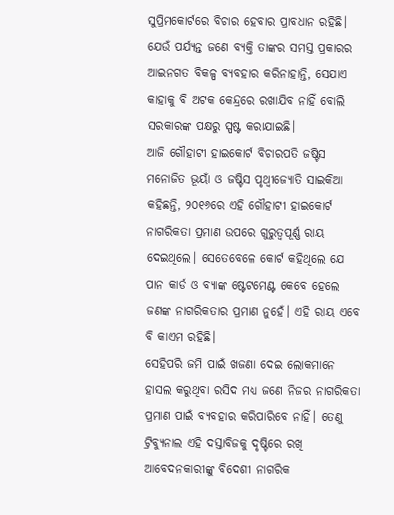ସୁପ୍ରିମକୋର୍ଟରେ ବିଚାର ହେବାର ପ୍ରାବଧାନ ରହିଛି। ଯେଉଁ ପର୍ଯ୍ୟନ୍ତ ଜଣେ ବ୍ୟକ୍ତି ତାଙ୍କର ସମସ୍ତ ପ୍ରକାରର ଆଇନଗତ ବିକଳ୍ପ ବ୍ୟବହାର କରିନାହାନ୍ତି, ସେଯାଏ କାହାକୁ ବି ଅଟକ କେନ୍ଦ୍ରରେ ରଖାଯିବ ନାହିଁ ବୋଲି ସରକାରଙ୍କ ପକ୍ଷରୁ ସ୍ପଷ୍ଟ କରାଯାଇଛି।
ଆଜି ଗୌହାଟୀ ହାଇକୋର୍ଟ ବିଚାରପତି ଜଷ୍ଟିସ ମନୋଜିତ ଭୂୟାଁ ଓ ଜଷ୍ଟିସ ପୃଥ୍ୱୀଜ୍ୟୋତି ସାଇକିଆ କହିଛନ୍ତି, ୨୦୧୬ରେ ଏହି ଗୌହାଟୀ ହାଇକୋର୍ଟ ନାଗରିକତା ପ୍ରମାଣ ଉପରେ ଗୁରୁତ୍ୱପୂର୍ଣ୍ଣ ରାୟ ଦେଇଥିଲେ। ସେତେବେଳେ କୋର୍ଟ କହିଥିଲେ ଯେ ପାନ କାର୍ଡ ଓ ବ୍ୟାଙ୍କ ଷ୍ଟେଟମେଣ୍ଟ କେବେ ହେଲେ ଜଣଙ୍କ ନାଗରିକତାର ପ୍ରମାଣ ନୁହେଁ। ଏହି ରାୟ ଏବେ ବି କାଏମ ରହିଛି।
ସେହିପରି ଜମି ପାଇଁ ଖଜଣା ଦେଇ ଲୋକମାନେ ହାସଲ କରୁଥିବା ରସିଦ ମଧ୍ୟ ଜଣେ ନିଜର ନାଗରିକତା ପ୍ରମାଣ ପାଇଁ ବ୍ୟବହାର କରିପାରିବେ ନାହିଁ। ତେଣୁ ଟ୍ରିବ୍ୟୁନାଲ ଏହି ଦସ୍ତାବିଜକୁ ଦୃଷ୍ଟିରେ ରଖି ଆବେଦନକାରୀଙ୍କୁ ବିଦେଶୀ ନାଗରିକ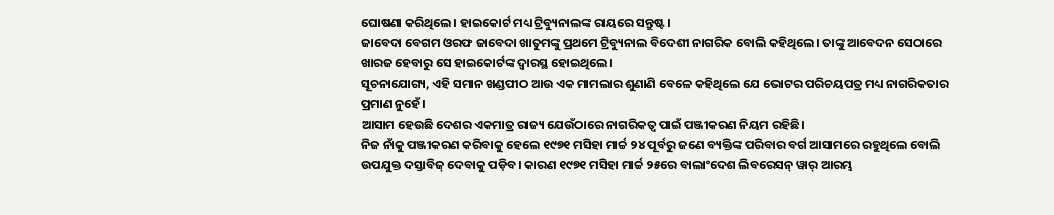ଘୋଷଣା କରିଥିଲେ। ହାଇକୋର୍ଟ ମଧ୍ୟ ଟ୍ରିବ୍ୟୁନାଲଙ୍କ ରାୟରେ ସନ୍ତୁଷ୍ଟ।
ଜାବେଦା ବେଗମ ଓରଫ ଜାବେଦା ଖାତୁମଙ୍କୁ ପ୍ରଥମେ ଟ୍ରିବ୍ୟୁନାଲ ବିଦେଶୀ ନାଗରିକ ବୋଲି କହିଥିଲେ। ତାଙ୍କୁ ଆବେଦନ ସେଠାରେ ଖାରଜ ହେବାରୁ ସେ ହାଇକୋର୍ଟଙ୍କ ଦ୍ୱାରସ୍ଥ ହୋଇଥିଲେ।
ସୂଚନାଯୋଗ୍ୟ, ଏହି ସମାନ ଖଣ୍ଡପୀଠ ଆଉ ଏକ ମାମଲାର ଶୁଣାଣି ବେଳେ କହିଥିଲେ ଯେ ଭୋଟର ପରିଚୟପତ୍ର ମଧ୍ୟ ନାଗରିକତାର ପ୍ରମାଣ ନୁହେଁ।
ଆସାମ ହେଉଛି ଦେଶର ଏକମାତ୍ର ରାଜ୍ୟ ଯେଉଁଠାରେ ନାଗରିକତ୍ୱ ପାଇଁ ପଞ୍ଜୀକରଣ ନିୟମ ରହିଛି।
ନିଜ ନାଁକୁ ପଞ୍ଜୀକରଣ କରିବାକୁ ହେଲେ ୧୯୭୧ ମସିହା ମାର୍ଚ୍ଚ ୨୪ ପୂର୍ବରୁ ଜଣେ ବ୍ୟକ୍ତିଙ୍କ ପରିବାର ବର୍ଗ ଆସାମରେ ରହୁଥିଲେ ବୋଲି ଉପଯୁକ୍ତ ଦସ୍ତାବିଜ୍ ଦେବାକୁ ପଡ଼ିବ। କାରଣ ୧୯୭୧ ମସିହା ମାର୍ଚ୍ଚ ୨୫ରେ ବାଲାଂଦେଶ ଲିବରେସନ୍ ୱାର୍ ଆରମ୍ଭ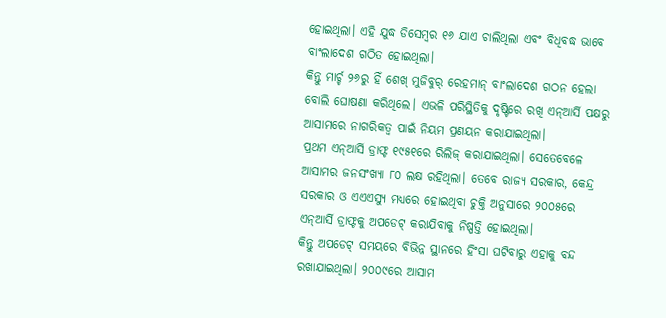ହୋଇଥିଲା। ଏହି ଯୁଦ୍ଧ ଡିସେମ୍ୱର ୧୬ ଯାଏ ଚାଲିଥିଲା ଏବଂ ବିଧିବଦ୍ଧ ଭାବେ ବାଂଲାଦେଶ ଗଠିତ ହୋଇଥିଲା।
କିନ୍ତୁ ମାର୍ଚ୍ଚ ୨୬ରୁ ହିଁ ଶେଖ୍ ମୁଜିବୁର୍ ରେହମାନ୍ ବାଂଲାଦେଶ ଗଠନ ହେଲା ବୋଲି ଘୋଷଣା କରିଥିଲେ। ଏଭଳି ପରିସ୍ଥିତିକୁ ଦୃଷ୍ଟିରେ ରଖି ଏନ୍ଆର୍ସି ପକ୍ଷରୁ ଆସାମରେ ନାଗରିକତ୍ୱ ପାଇଁ ନିୟମ ପ୍ରଣୟନ କରାଯାଇଥିଲା।
ପ୍ରଥମ ଏନ୍ଆର୍ସି ଡ୍ରାଫ୍ଟ ୧୯୫୧ରେ ରିଲିଜ୍ କରାଯାଇଥିଲା। ସେତେବେଳେ ଆସାମର ଜନସଂଖ୍ୟା ୮୦ ଲକ୍ଷ ରହିଥିଲା। ତେବେ ରାଜ୍ୟ ସରକାର, କେନ୍ଦ୍ର ସରକାର ଓ ଏଏଏସ୍ୟୁ ମଧ୍ୟରେ ହୋଇଥିବା ଚୁକ୍ତି ଅନୁସାରେ ୨୦୦୫ରେ ଏନ୍ଆର୍ସି ଡ୍ରାଫ୍ଟକୁ ଅପଡେଟ୍ କରାଯିବାକୁ ନିଷ୍ପତ୍ତି ହୋଇଥିଲା।
କିନ୍ତୁ ଅପଡେଟ୍ ସମୟରେ ବିଭିନ୍ନ ସ୍ଥାନରେ ହିଂସା ଘଟିବାରୁ ଏହାକୁ ବନ୍ଦ ରଖାଯାଇଥିଲା। ୨୦୦୯ରେ ଆସାମ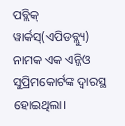ପବ୍ଲିକ୍ ୱାର୍କସ୍(ଏପିଡବ୍ଲ୍ୟୁ) ନାମକ ଏକ ଏନ୍ଜିଓ ସୁପ୍ରିମକୋର୍ଟଙ୍କ ଦ୍ୱାରସ୍ଥ ହୋଇଥିଲା।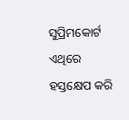ସୁପ୍ରିମକୋର୍ଟ ଏଥିରେ ହସ୍ତକ୍ଷେପ କରି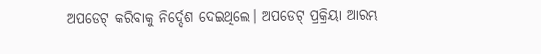ଅପଡେଟ୍ କରିବାକୁ ନିର୍ଦ୍ଦେଶ ଦେଇଥିଲେ। ଅପଡେଟ୍ ପ୍ରକ୍ରିୟା ଆରମ୍ଭ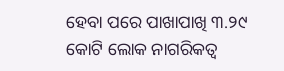ହେବା ପରେ ପାଖାପାଖି ୩.୨୯ କୋଟି ଲୋକ ନାଗରିକତ୍ୱ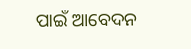ପାଇଁ ଆବେଦନ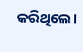କରିଥିଲେ।